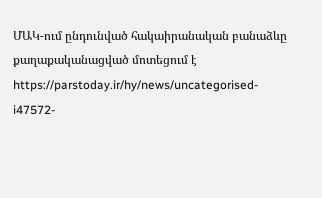ՄԱԿ-ում ընդունված հակաիրանական բանաձևը քաղաքականացված մոտեցում է
https://parstoday.ir/hy/news/uncategorised-i47572-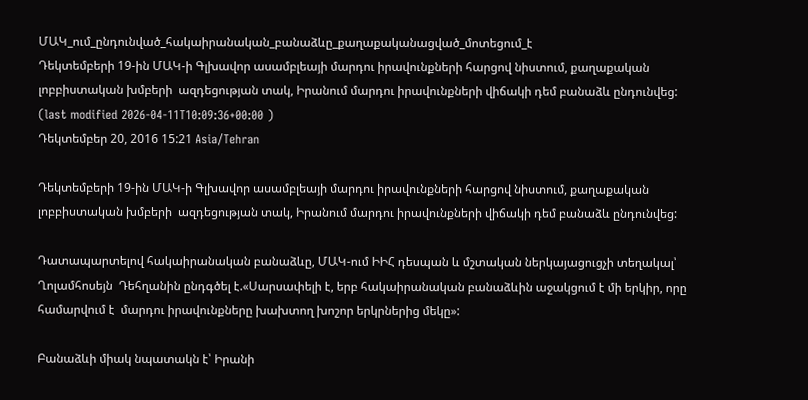ՄԱԿ_ում_ընդունված_հակաիրանական_բանաձևը_քաղաքականացված_մոտեցում_է
Դեկտեմբերի 19-ին ՄԱԿ-ի Գլխավոր ասամբլեայի մարդու իրավունքների հարցով նիստում, քաղաքական լոբբիստական խմբերի  ազդեցության տակ, Իրանում մարդու իրավունքների վիճակի դեմ բանաձև ընդունվեց:
(last modified 2026-04-11T10:09:36+00:00 )
Դեկտեմբեր 20, 2016 15:21 Asia/Tehran

Դեկտեմբերի 19-ին ՄԱԿ-ի Գլխավոր ասամբլեայի մարդու իրավունքների հարցով նիստում, քաղաքական լոբբիստական խմբերի  ազդեցության տակ, Իրանում մարդու իրավունքների վիճակի դեմ բանաձև ընդունվեց:

Դատապարտելով հակաիրանական բանաձևը, ՄԱԿ-ում ԻԻՀ դեսպան և մշտական ներկայացուցչի տեղակալ՝ Ղոլամհոսեյն  Դեհղանին ընդգծել է.«Սարսափելի է, երբ հակաիրանական բանաձևին աջակցում է մի երկիր, որը համարվում է  մարդու իրավունքները խախտող խոշոր երկրներից մեկը»:

Բանաձևի միակ նպատակն է՝ Իրանի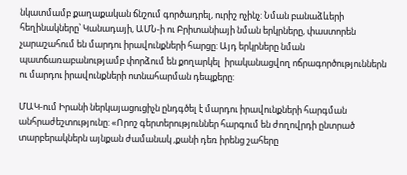նկատմամբ քաղաքական ճնշում գործադրել, ուրիշ ոչինչ: Նման բանաձևերի հեղինակները՝ Կանադայի, ԱՄՆ-ի ու Բրիտանիայի նման երկրները, փաստորեն չարաշահում են մարդու իրավունքների հարցը: Այդ երկրները նման պատճառաբանությամբ փորձում են քողարկել  իրականացվող ոճրագործություններն ու մարդու իրավունքների ոտնահարման դեպքերը:

ՄԱԿ-ում Իրանի ներկայացուցիչն ընդգծել է մարդու իրավունքների հարգման անհրաժեշտությունը: «Որոշ գերտերություններ հարգում են ժողովրդի ընտրած տարբերակներն այնքան ժամանակ ,քանի դեռ իրենց շահերը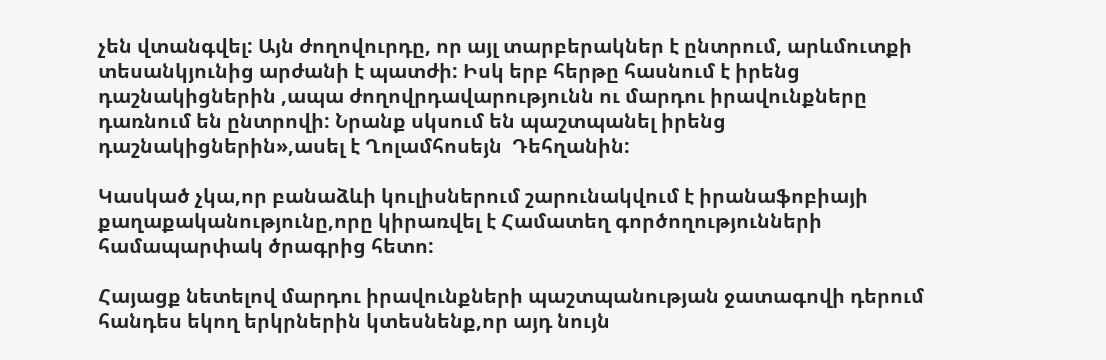չեն վտանգվել: Այն ժողովուրդը, որ այլ տարբերակներ է ընտրում, արևմուտքի տեսանկյունից արժանի է պատժի: Իսկ երբ հերթը հասնում է իրենց դաշնակիցներին ,ապա ժողովրդավարությունն ու մարդու իրավունքները դառնում են ընտրովի: Նրանք սկսում են պաշտպանել իրենց դաշնակիցներին»,ասել է Ղոլամհոսեյն  Դեհղանին:

Կասկած չկա,որ բանաձևի կուլիսներում շարունակվում է իրանաֆոբիայի քաղաքականությունը,որը կիրառվել է Համատեղ գործողությունների համապարփակ ծրագրից հետո:

Հայացք նետելով մարդու իրավունքների պաշտպանության ջատագովի դերում հանդես եկող երկրներին կտեսնենք,որ այդ նույն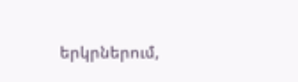երկրներում,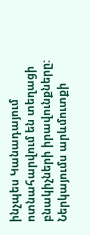ինչպես Կանադայում ոտնահարվում են տեղացի բնակիչների իրավունքները: Ներկայումս արևմուտքի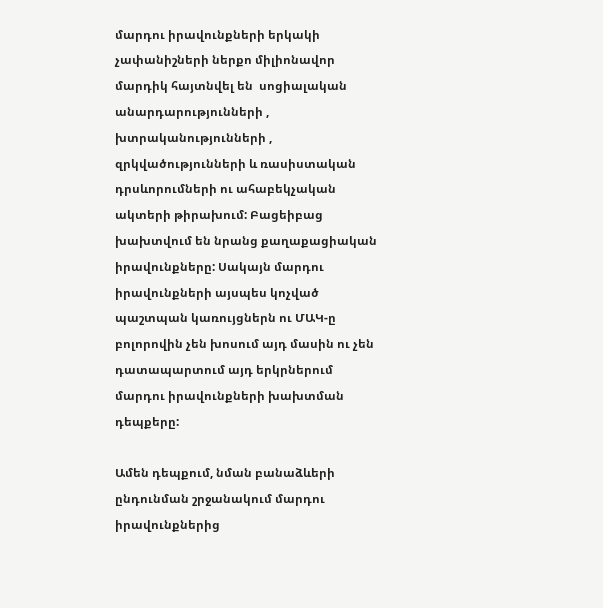մարդու իրավունքների երկակի չափանիշների ներքո միլիոնավոր մարդիկ հայտնվել են  սոցիալական անարդարությունների , խտրականությունների , զրկվածությունների և ռասիստական դրսևորումների ու ահաբեկչական ակտերի թիրախում: Բացեիբաց խախտվում են նրանց քաղաքացիական իրավունքները: Սակայն մարդու իրավունքների այսպես կոչված պաշտպան կառույցներն ու ՄԱԿ-ը բոլորովին չեն խոսում այդ մասին ու չեն դատապարտում այդ երկրներում  մարդու իրավունքների խախտման դեպքերը:

Ամեն դեպքում, նման բանաձևերի ընդունման շրջանակում մարդու իրավունքներից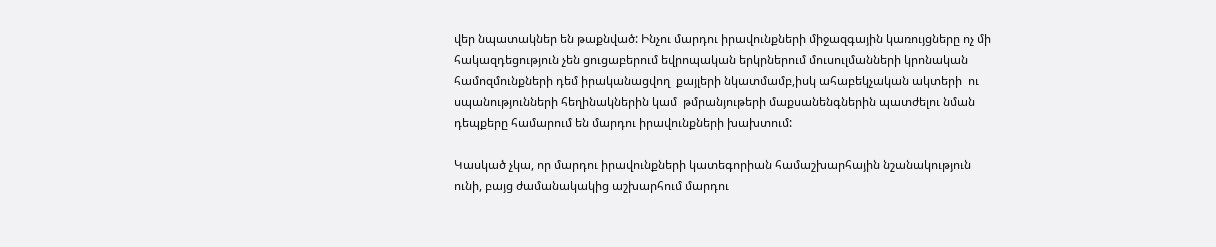վեր նպատակներ են թաքնված: Ինչու մարդու իրավունքների միջազգային կառույցները ոչ մի հակազդեցություն չեն ցուցաբերում եվրոպական երկրներում մուսուլմանների կրոնական համոզմունքների դեմ իրականացվող  քայլերի նկատմամբ,իսկ ահաբեկչական ակտերի  ու սպանությունների հեղինակներին կամ  թմրանյութերի մաքսանենգներին պատժելու նման դեպքերը համարում են մարդու իրավունքների խախտում:

Կասկած չկա, որ մարդու իրավունքների կատեգորիան համաշխարհային նշանակություն ունի, բայց ժամանակակից աշխարհում մարդու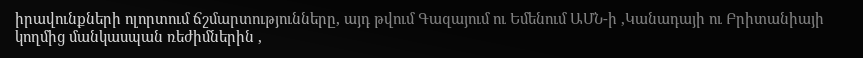իրավունքների ոլորտում ճշմարտությունները, այդ թվում Գազայում ու Եմենում ԱՄՆ-ի ,Կանադայի ու Բրիտանիայի կողմից մանկասպան ռեժիմներին ,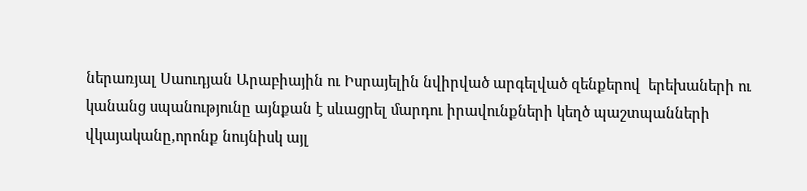ներառյալ Սաուդյան Արաբիային ու Իսրայելին նվիրված արգելված զենքերով  երեխաների ու կանանց սպանությունը այնքան է սևացրել մարդու իրավունքների կեղծ պաշտպանների վկայականը,որոնք նույնիսկ այլ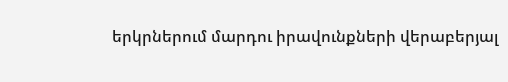երկրներում մարդու իրավունքների վերաբերյալ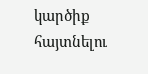կարծիք հայտնելու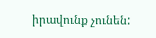իրավունք չունեն: